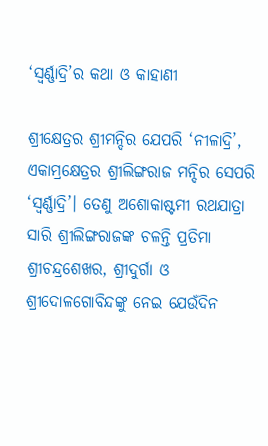‘ସ୍ୱର୍ଣ୍ଣାଦ୍ରି’ର କଥା ଓ କାହାଣୀ

ଶ୍ରୀକ୍ଷେତ୍ରର ଶ୍ରୀମନ୍ଦିର ଯେପରି ‘ନୀଳାଦ୍ରି’, ଏକାମ୍ରକ୍ଷେତ୍ରର ଶ୍ରୀଲିଙ୍ଗରାଜ ମନ୍ଦିର ସେପରି ‘ସ୍ୱର୍ଣ୍ଣାଦ୍ରି’। ତେଣୁ ଅଶୋକାଷ୍ଟମୀ ରଥଯାତ୍ରା ସାରି ଶ୍ରୀଲିଙ୍ଗରାଜଙ୍କ ଚଳନ୍ତି ପ୍ରତିମା ଶ୍ରୀଚନ୍ଦ୍ରଶେଖର, ଶ୍ରୀଦୁର୍ଗା ଓ ଶ୍ରୀଦୋଳଗୋବିନ୍ଦଙ୍କୁ ନେଇ ଯେଉଁଦିନ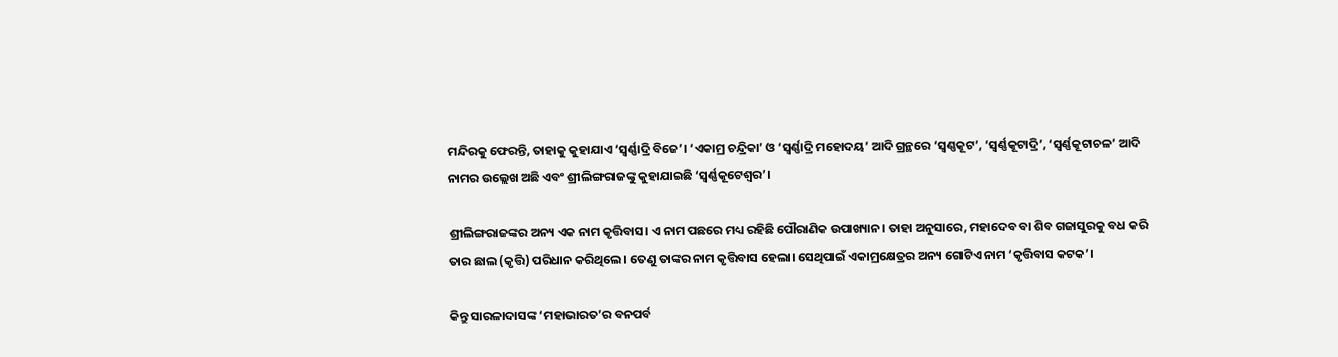ମନ୍ଦିରକୁ ଫେରନ୍ତି, ତାହାକୁ କୁହାଯାଏ ‘ସ୍ୱର୍ଣ୍ଣାଦ୍ରି ବିଜେ’। ‘ଏକାମ୍ର ଚନ୍ଦ୍ରିକା’ ଓ ‘ସ୍ୱର୍ଣ୍ଣାଦ୍ରି ମହୋଦୟ’ ଆଦି ଗ୍ରନ୍ଥରେ ‘ସ୍ୱଣ୍ଣକୂଟ’, ‘ସ୍ୱର୍ଣ୍ଣକୂଟାଦ୍ରି’, ‘ସ୍ୱର୍ଣ୍ଣକୂଟାଚଳ’ ଆଦି ନାମର ଉଲ୍ଲେଖ ଅଛି ଏବଂ ଶ୍ରୀଲିଙ୍ଗରାଜଙ୍କୁ କୁହାଯାଇଛି ‘ସ୍ୱର୍ଣ୍ଣକୂଟେଶ୍ୱର’।

ଶ୍ରୀଲିଙ୍ଗରାଜଙ୍କର ଅନ୍ୟ ଏକ ନାମ କୃତ୍ତିବାସ। ଏ ନାମ ପଛରେ ମଧ୍ୟ ରହିଛି ପୌରାଣିକ ଉପାଖ୍ୟାନ। ତାହା ଅନୁସାରେ, ମହାଦେବ ବା ଶିବ ଗଜାସୁରକୁ ବଧ କରି ତାର ଛାଲ (କୃତ୍ତି) ପରିଧାନ କରିଥିଲେ। ତେଣୁ ତାଙ୍କର ନାମ କୃତ୍ତିବାସ ହେଲା। ସେଥିପାଇଁ ଏକାମ୍ରକ୍ଷେତ୍ରର ଅନ୍ୟ ଗୋଟିଏ ନାମ ‘କୃତ୍ତିବାସ କଟକ’।

କିନ୍ତୁ ସାରଳାଦାସଙ୍କ ‘ମହାଭାରତ’ର ବନପର୍ବ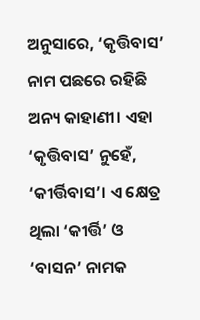ଅନୁସାରେ, ‘କୃତ୍ତିବାସ’ ନାମ ପଛରେ ରହିଛି ଅନ୍ୟ କାହାଣୀ। ଏହା ‘କୃତ୍ତିବାସ’ ନୁହେଁ, ‘କୀର୍ତ୍ତିବାସ’। ଏ କ୍ଷେତ୍ର ଥିଲା ‘କୀର୍ତ୍ତି’ ଓ ‘ବାସନ’ ନାମକ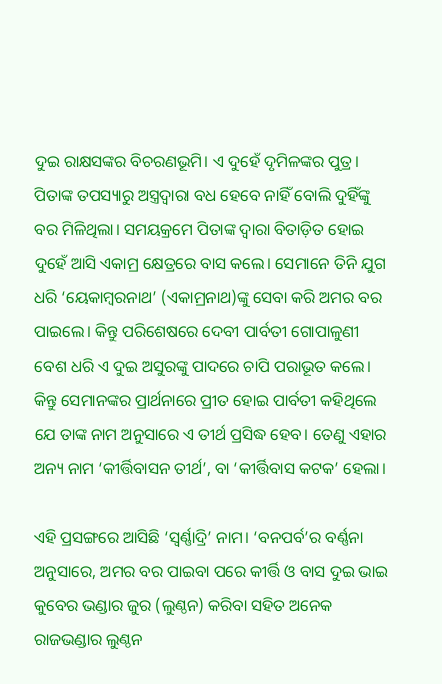ଦୁଇ ରାକ୍ଷସଙ୍କର ବିଚରଣଭୂମି। ଏ ଦୁହେଁ ଦୃମିଳଙ୍କର ପୁତ୍ର। ପିତାଙ୍କ ତପସ୍ୟାରୁ ଅସ୍ତ୍ରଦ୍ୱାରା ବଧ ହେବେ ନାହିଁ ବୋଲି ଦୁହିଁଙ୍କୁ ବର ମିଳିଥିଲା। ସମୟକ୍ରମେ ପିତାଙ୍କ ଦ୍ୱାରା ବିତାଡ଼ିତ ହୋଇ ଦୁହେଁ ଆସି ଏକାମ୍ର କ୍ଷେତ୍ରରେ ବାସ କଲେ। ସେମାନେ ତିନି ଯୁଗ ଧରି ‘ୟେକାମ୍ବରନାଥ’ (ଏକାମ୍ରନାଥ)ଙ୍କୁ ସେବା କରି ଅମର ବର ପାଇଲେ। କିନ୍ତୁ ପରିଶେଷରେ ଦେବୀ ପାର୍ବତୀ ଗୋପାଳୁଣୀ ବେଶ ଧରି ଏ ଦୁଇ ଅସୁରଙ୍କୁ ପାଦରେ ଚାପି ପରାଭୂତ କଲେ। କିନ୍ତୁ ସେମାନଙ୍କର ପ୍ରାର୍ଥନାରେ ପ୍ରୀତ ହୋଇ ପାର୍ବତୀ କହିଥିଲେ ଯେ ତାଙ୍କ ନାମ ଅନୁସାରେ ଏ ତୀର୍ଥ ପ୍ରସିଦ୍ଧ ହେବ। ତେଣୁ ଏହାର ଅନ୍ୟ ନାମ ‘କୀର୍ତ୍ତିବାସନ ତୀର୍ଥ’, ବା ‘କୀର୍ତ୍ତିବାସ କଟକ’ ହେଲା।

ଏହି ପ୍ରସଙ୍ଗରେ ଆସିଛି ‘ସ୍ୱର୍ଣ୍ଣାଦ୍ରି’ ନାମ। ‘ବନପର୍ବ’ର ବର୍ଣ୍ଣନା ଅନୁସାରେ, ଅମର ବର ପାଇବା ପରେ କୀର୍ତ୍ତି ଓ ବାସ ଦୁଇ ଭାଇ କୁବେର ଭଣ୍ଡାର ଜୁର (ଲୁଣ୍ଠନ) କରିବା ସହିତ ଅନେକ ରାଜଭଣ୍ଡାର ଲୁଣ୍ଠନ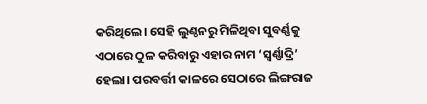କରିଥିଲେ। ସେହି ଲୁଣ୍ଠନରୁ ମିଳିଥିବା ସୁବର୍ଣ୍ଣକୁ ଏଠାରେ ଠୁଳ କରିବାରୁ ଏହାର ନାମ ‘ସ୍ୱର୍ଣ୍ଣାଦ୍ରି’ ହେଲା। ପରବର୍ତ୍ତୀ କାଳରେ ସେଠାରେ ଲିଙ୍ଗରାଜ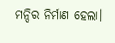ମନ୍ଦିର ନିର୍ମାଣ ହେଲା।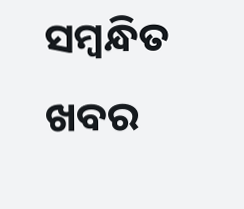ସମ୍ବନ୍ଧିତ ଖବର